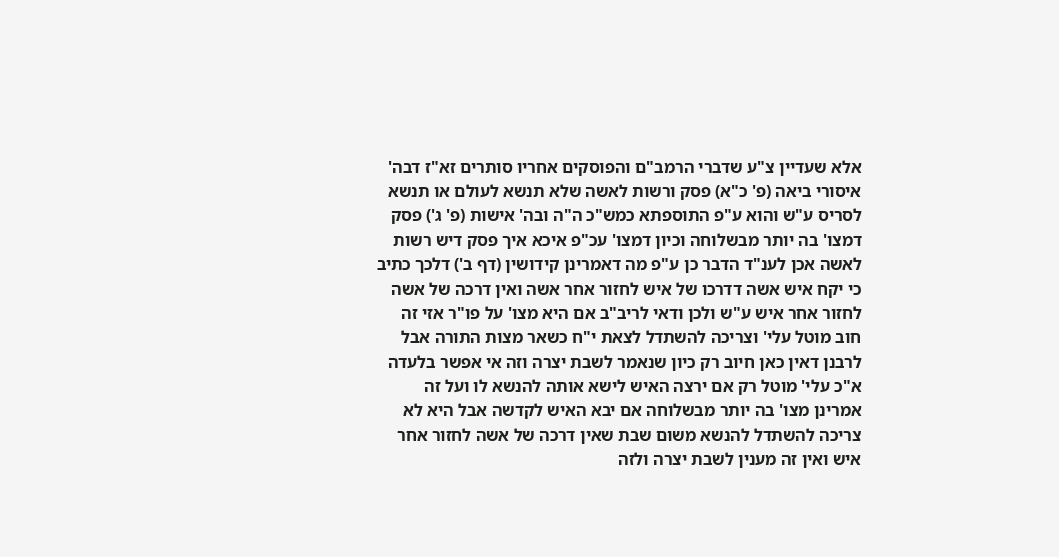אלא שעדיין צ"ע שדברי הרמב"ם והפוסקים אחריו סותרים זא"ז דבה' איסורי ביאה (פ' כ"א) פסק ורשות לאשה שלא תנשא לעולם או תנשא לסריס ע"ש והוא ע"פ התוספתא כמש"כ ה"ה ובה' אישות (פ' ג') פסק דמצו' בה יותר מבשלוחה וכיון דמצו' עכ"פ איכא איך פסק דיש רשות לאשה אכן לענ"ד הדבר כן ע"פ מה דאמרינן קידושין (דף ב') דלכך כתיב כי יקח איש אשה דדרכו של איש לחזור אחר אשה ואין דרכה של אשה לחזור אחר איש ע"ש ולכן ודאי לריב"ב אם היא מצו' על פו"ר אזי זה חוב מוטל עלי' וצריכה להשתדל לצאת י"ח כשאר מצות התורה אבל לרבנן דאין כאן חיוב רק כיון שנאמר לשבת יצרה וזה אי אפשר בלעדה א"כ עלי' מוטל רק אם ירצה האיש לישא אותה להנשא לו ועל זה אמרינן מצו' בה יותר מבשלוחה אם יבא האיש לקדשה אבל היא לא צריכה להשתדל להנשא משום שבת שאין דרכה של אשה לחזור אחר איש ואין זה מענין לשבת יצרה ולזה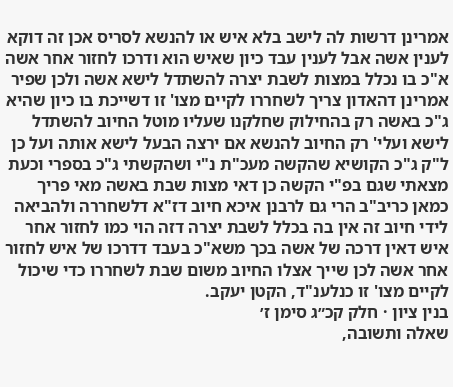אמרינן דרשות לה לישב בלא איש או להנשא לסריס אכן זה דוקא לענין אשה אבל לענין עבד כיון שאיש הוא ודרכו לחזור אחר אשה א"כ בו נכלל במצות לשבת יצרה להשתדל לישא אשה ולכן שפיר אמרינן דהאדון צריך לשחררו לקיים מצו' זו דשייכת בו כיון שהיא ג"כ באשה רק בהחילוק שחלקנו שעליו מוטל החיוב להשתדל לישא ועלי' רק החיוב להנשא אם ירצה הבעל לישא אותה ועל כן ל"ק ג"כ הקושיא שהקשה מעכ"ת נ"י ושהקשתי ג"כ בספרי וכעת מצאתי שגם בפ"י הקשה כן דאי מצות שבת באשה מאי פריך כמאן כריב"ב הרי גם לרבנן איכא חיוב דז"א דלשחררה ולהביאה לידי חיוב זה אין בה בכלל לשבת יצרה דזה הוי כמו לחזור אחר איש דאין דרכה של אשה בכך משא"כ בעבד דדרכו של איש לחזור אחר אשה לכן שייך אצלו החיוב משום שבת לשחררו כדי שיכול לקיים מצו' זו כנלענ"ד, הקטן יעקב.
בנין ציון · חלק קכ״ג סימן ז׳
שאלה ותשובה,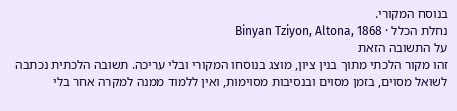בנוסח המקורי.
נחלת הכלל · Binyan Tziyon, Altona, 1868
על התשובה הזאת
זהו מקור הלכתי מתוך בנין ציון, מוצג בנוסחו המקורי ובלי עריכה. תשובה הלכתית נכתבה לשואל מסוים, בזמן מסוים ובנסיבות מסוימות, ואין ללמוד ממנה למקרה אחר בלי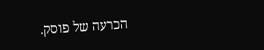הכרעה של פוסק.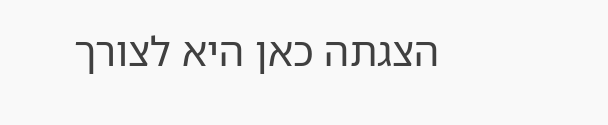הצגתה כאן היא לצורך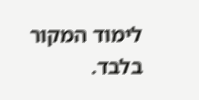לימוד המקור בלבד.